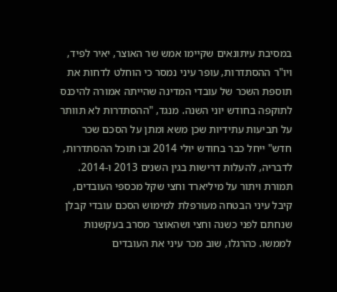במסיבת עיתונאים שקיימו אמש שר האוצר, יאיר לפיד, ויו"ר ההסתדרות, עופר עיני נמסר כי הוחלט לדחות את תוספת השכר של עובדי המדינה שהייתה אמורה להיכנס לתוקפה בחודש יוני השנה. מנגד, "ההסתדרות לא תוותר על תביעות עתידיות שכן משא ומתן על הסכם שכר חדש" ייחל כבר בחודש יולי 2014 ובו תוכל ההסתדרות, לדבריה, להעלות דרישות בגין השנים 2013 ו-2014. תמורת ויתור על מיליארד וחצי שקל מכספי העובדים, קיבל עיני הבטחה מעורפלת למימוש הסכם עובדי קבלן שנחתם לפני כשנה וחצי ושהאוצר מסרב בעקשנות לממשו. כהרגלו, שוב מכר עיני את העובדים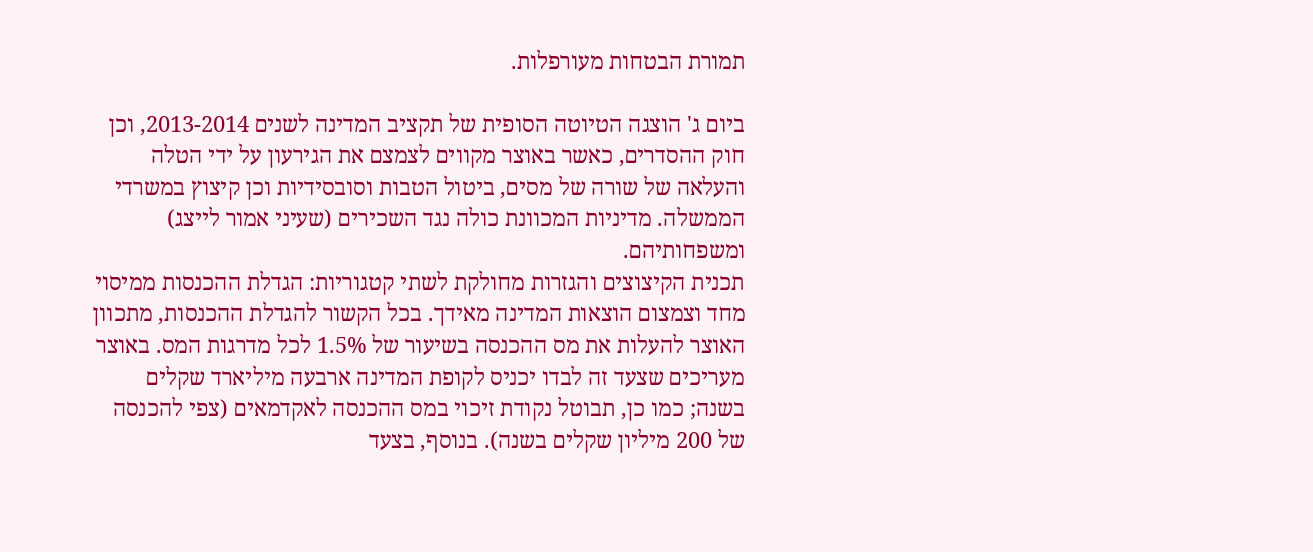תמורת הבטחות מעורפלות.

ביום ג' הוצגה הטיוטה הסופית של תקציב המדינה לשנים 2013-2014, וכן חוק ההסדרים, כאשר באוצר מקווים לצמצם את הגירעון על ידי הטלה והעלאה של שורה של מסים, ביטול הטבות וסובסידיות וכן קיצוץ במשרדי הממשלה. מדיניות המכוונת כולה נגד השכירים (שעיני אמור לייצג) ומשפחותיהם.
תכנית הקיצוצים והגזרות מחולקת לשתי קטגוריות: הגדלת ההכנסות ממיסוי מחד וצמצום הוצאות המדינה מאידך. בכל הקשור להגדלת ההכנסות, מתכוון האוצר להעלות את מס ההכנסה בשיעור של 1.5% לכל מדרגות המס. באוצר מעריכים שצעד זה לבדו יכניס לקופת המדינה ארבעה מיליארד שקלים בשנה; כמו כן, תבוטל נקודת זיכוי במס ההכנסה לאקדמאים (צפי להכנסה של 200 מיליון שקלים בשנה). בנוסף, בצעד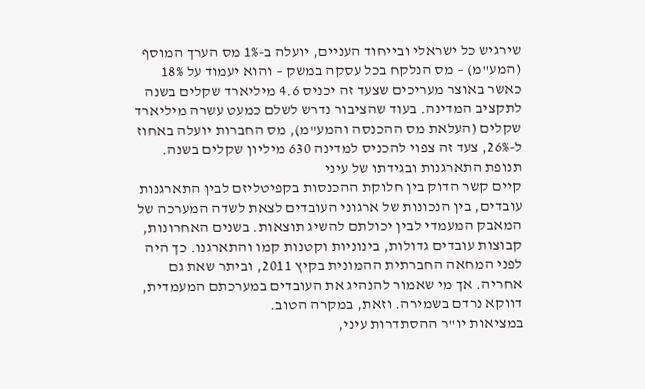שירגיש כל ישראלי ובייחוד העניים, יועלה ב-1% מס הערך המוסף (המע"מ) – מס הנלקח בכל עסקה במשק – והוא יעמוד על 18% כאשר באוצר מעריכים שצעד זה יכניס 4.6 מיליארד שקלים בשנה לתקציב המדינה. בעוד שהציבור נדרש לשלם כמעט עשרה מיליארד שקלים (העלאת מס ההכנסה והמע"מ), מס החברות יועלה באחוז ל-26%, צעד זה צפוי להכניס למדינה 630 מיליון שקלים בשנה.
תנופת התארגנות ובגידתו של עיני
קיים קשר הדוק בין חלוקת ההכנסות בקפיטליזם לבין התארגנות עובדים, בין הנכונות של ארגוני העובדים לצאת לשדה המערכה של המאבק המעמדי לבין יכולתם להשיג תוצאות. בשנים האחרונות, קבוצות עובדים גדולות, בינוניות וקטנות קמו והתארגנו. כך היה לפני המחאה החברתית ההמונית בקיץ 2011, וביתר שאת גם אחריה. אך מי שאמור להנהיג את העובדים במערכתם המעמדית, דווקא נרדם בשמירה. וזאת, במקרה הטוב.
במציאות יו"ר ההסתדרות עיני,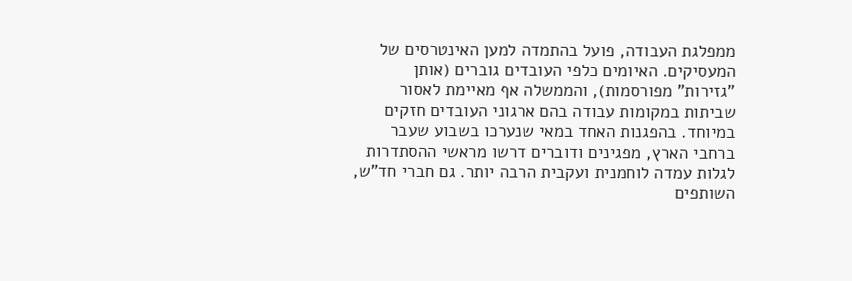ממפלגת העבודה, פועל בהתמדה למען האינטרסים של המעסיקים. האיומים כלפי העובדים גוברים (אותן "גזירות" מפורסמות), והממשלה אף מאיימת לאסור שביתות במקומות עבודה בהם ארגוני העובדים חזקים במיוחד. בהפגנות האחד במאי שנערכו בשבוע שעבר ברחבי הארץ, מפגינים ודוברים דרשו מראשי ההסתדרות לגלות עמדה לוחמנית ועקבית הרבה יותר. גם חברי חד"ש, השותפים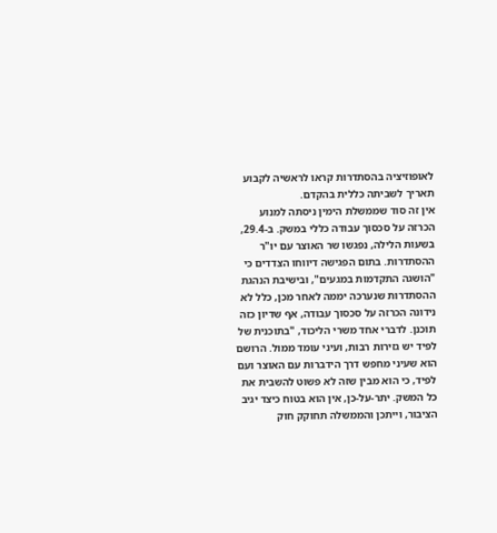לאופוזיציה בהסתדרות קראו לראשיה לקבוע תאריך לשביתה כללית בהקדם.
אין זה סוד שממשלת הימין ניסתה למנוע הכרזה על סכסוך עבודה כללי במשק. ב-29.4, בשעות הלילה, נפגשו שר האוצר עם יו"ר ההסתדרות. בתום הפגישה דיווחו הצדדים כי "הושגה התקדמות במגעים", ובישיבת הנהגת ההסתדרות שנערכה יממה לאחר מכן, כלל לא נידונה הכרזה על סכסוך עבודה, אף שדיון כזה תוכנן. לדברי אחד משרי הליכוד, "בתוכנית של לפיד יש גזירות רבות, ועיני עומד ממול. הרושם הוא שעיני מחפש דרך הידברות עם האוצר ועם לפיד, כי הוא מבין שזה לא פשוט להשבית את כל המשק. יתר-על-כן, אין הוא בטוח כיצד יגיב הציבור, וייתכן והממשלה תחוקק חוק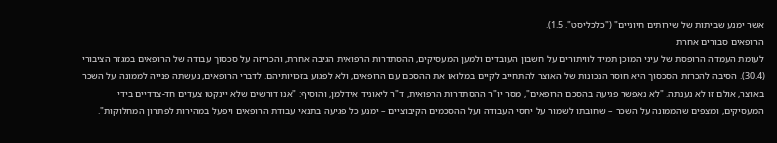אשר ימנע שביתות של שירותים חיוניים" ("כלכליסט". 1.5).
הרופאים סבורים אחרת
לעומת העמדה הרופסת של עיני המוכן תמיד לוויתורים על חשבון העובדים ולמען המעסיקים, ההסתדרות הרפואית הגיבה אחרת, והכריזה על סכסוך עבודה של הרופאים במגזר הציבורי (30.4). הסיבה להכרזת הסכסוך היא חוסר הנכונות של האוצר להתחייב לקיים במלואו את ההסכם עם הרופאים, ולא לפגוע בזכויותיהם. לדברי הרופאים, נעשתה פנייה לממונה על השכר באוצר, אולם זו לא נענתה. "לא נאפשר פגיעה בהסכם הרופאים", מסר יו"ר ההסתדרות הרפואית, ד"ר ליאוניד אידלמן, והוסיף: "אנו דורשים שלא יינקטו צעדים חד-צדדיים בידי המעסיקים, ומצפים שהממונה על השכר – שחובתו לשמור על יחסי העבודה ועל ההסכמים הקיבוציים – ימנע כל פגיעה בתנאי עבודת הרופאים ויפעל במהירות לפתרון המחלוקות".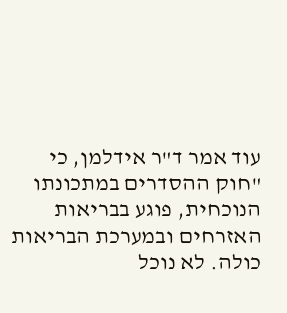עוד אמר ד"ר אידלמן, כי "חוק ההסדרים במתכונתו הנוכחית, פוגע בבריאות האזרחים ובמערכת הבריאות כולה. לא נוכל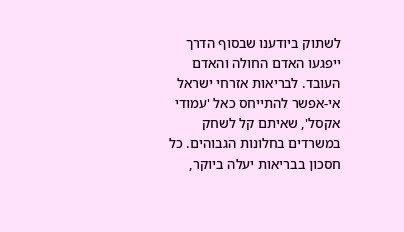לשתוק ביודענו שבסוף הדרך ייפגעו האדם החולה והאדם העובד. לבריאות אזרחי ישראל אי-אפשר להתייחס כאל 'עמודי אקסל', שאיתם קל לשחק במשרדים בחלונות הגבוהים. כל חסכון בבריאות יעלה ביוקר,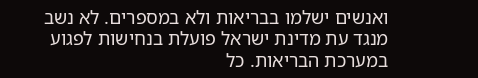ואנשים ישלמו בבריאות ולא במספרים. לא נשב מנגד עת מדינת ישראל פועלת בנחישות לפגוע במערכת הבריאות. כל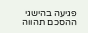פגיעה בהישגי ההסכם תהווה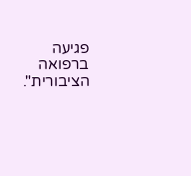פגיעה ברפואה הציבורית".